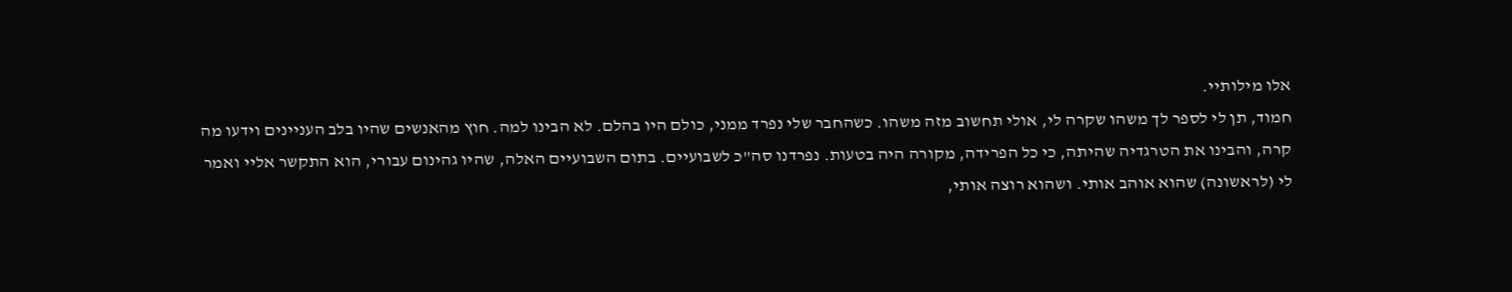אלו מילותיי.
חמוד, תן לי לספר לך משהו שקרה לי, אולי תחשוב מזה משהו. כשהחבר שלי נפרד ממני, כולם היו בהלם. לא הבינו למה. חוץ מהאנשים שהיו בלב העניינים וידעו מה קרה, והבינו את הטרגדיה שהיתה, כי כל הפרידה, מקורה היה בטעות. נפרדנו סה"כ לשבועיים. בתום השבועיים האלה, שהיו גהינום עבורי, הוא התקשר אליי ואמר לי (לראשונה) שהוא אוהב אותי. ושהוא רוצה אותי,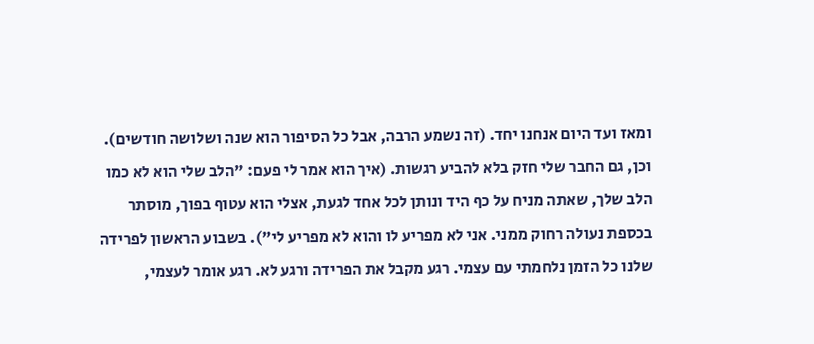ומאז ועד היום אנחנו יחד. (זה נשמע הרבה, אבל כל הסיפור הוא שנה ושלושה חודשים). וכן, גם החבר שלי חזק בלא להביע רגשות. (איך הוא אמר לי פעם: "הלב שלי הוא לא כמו הלב שלך, שאתה מניח על כף היד ונותן לכל אחד לגעת, אצלי הוא עטוף בפוך, מוסתר בכספת נעולה רחוק ממני. אני לא מפריע לו והוא לא מפריע לי"). בשבוע הראשון לפרידה שלנו כל הזמן נלחמתי עם עצמי. רגע מקבל את הפרידה ורגע לא. רגע אומר לעצמי,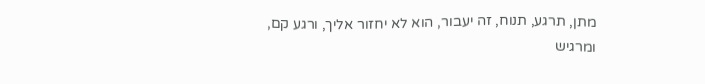מתן, תרגע, תנוח, זה יעבור, הוא לא יחזור אליך, ורגע קם, ומרגיש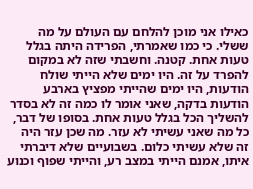כאילו אני מוכן להלחם עם העולם על מה ששלי. כי כמו שאמרתי, הפרידה היתה בגלל טעות אחת. קטנה. וחשבתי שזה לא במקום להפרד על זה. היו ימים שלא הייתי שולח הודעות, היו ימים שהייתי מפציץ בארבע הודעות בדקה, שאני אומר לו כמה זה לא בסדר להשליך הכל בגלל טעות אחת. בסופו של דבר, כל מה שאני עשיתי לא עזר. מה שכן עזר היה זה שלא עשיתי כלום. בשבועיים שלא דיברתי איתו, אמנם הייתי במצב רע, והייתי שפוף וכנוע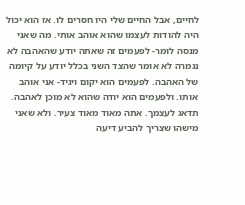לחיים, אבל החיים שלי היו חסרים לו. אז הוא יכול היה להודות לעצמו שהוא אוהב אותי. מה שאני מנסה לומר- לפעמים זה שאתה יודע שהאהבה לא נגמרה לא אומר שהצד השני בכלל יודע על קיומה של האהבה. לפעמים הוא יקום ויגיד- אני אוהב אותו. ולפעמים הוא יודה שהוא לא מוכן לאהבה. תדאג לעצמך. אתה מאוד מאוד צעיר. ולא שאני מישהו שצריך להביע דיעה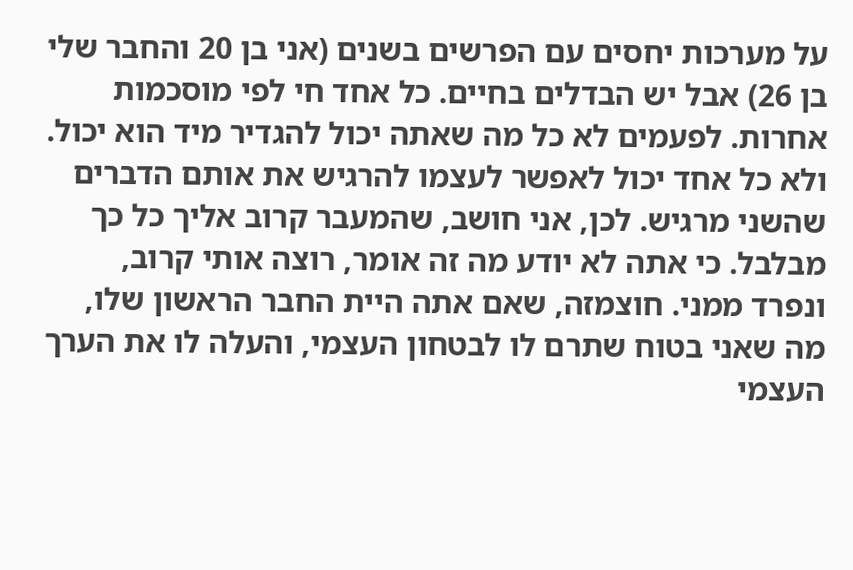על מערכות יחסים עם הפרשים בשנים (אני בן 20 והחבר שלי בן 26) אבל יש הבדלים בחיים. כל אחד חי לפי מוסכמות אחרות. לפעמים לא כל מה שאתה יכול להגדיר מיד הוא יכול. ולא כל אחד יכול לאפשר לעצמו להרגיש את אותם הדברים שהשני מרגיש. לכן, אני חושב, שהמעבר קרוב אליך כל כך מבלבל. כי אתה לא יודע מה זה אומר, רוצה אותי קרוב, ונפרד ממני. חוצמזה, שאם אתה היית החבר הראשון שלו, מה שאני בטוח שתרם לו לבטחון העצמי, והעלה לו את הערך העצמי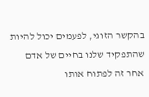בהקשר הזוגי, לפעמים יכול להיות שהתפקיד שלנו בחיים של אדם אחר זה לפתוח אותו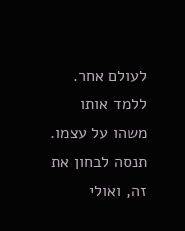לעולם אחר. ללמד אותו משהו על עצמו. תנסה לבחון את זה, ואולי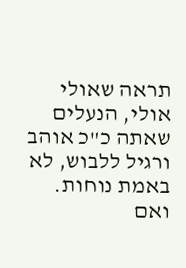תראה שאולי אולי, הנעלים שאתה כ"כ אוהב ורגיל ללבוש, לא באמת נוחות. ואם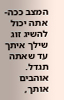המצב ככה- אתה יכול להשיג זוג שילך איתך עד שאתה תגדל. אוהבים אותך,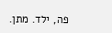פה, ילד. מתן.